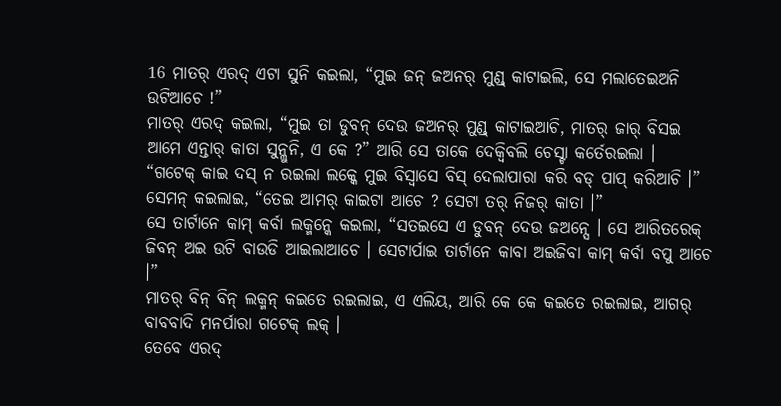16 ମାତର୍ ଏରଦ୍ ଏଟା ସୁନି କଇଲା, “ମୁଇ ଜନ୍ ଜଅନର୍ ମୁଣ୍ଡ୍ କାଟାଇଲି, ସେ ମଲାତେଇଅନି ଉଟିଆଚେ !”
ମାତର୍ ଏରଦ୍ କଇଲା, “ମୁଇ ତା ଡୁବନ୍ ଦେଉ ଜଅନର୍ ମୁଣ୍ଡ୍ କାଟାଇଆଚି, ମାତର୍ ଜାର୍ ବିସଇ ଆମେ ଏନ୍ତାର୍ କାତା ସୁନ୍ଲୁନି, ଏ କେ ?” ଆରି ସେ ତାକେ ଦେକ୍ବିବଲି ଚେସ୍ଟା କର୍ତେରଇଲା ।
“ଗଟେକ୍ କାଇ ଦସ୍ ନ ରଇଲା ଲକ୍କେ ମୁଇ ବିସ୍ବାସେ ବିସ୍ ଦେଲାପାରା କରି ବଡ୍ ପାପ୍ କରିଆଚି ।” ସେମନ୍ କଇଲାଇ, “ତେଇ ଆମର୍ କାଇଟା ଆଚେ ? ସେଟା ତର୍ ନିଜର୍ କାତା ।”
ସେ ତାର୍ଟାନେ କାମ୍ କର୍ବା ଲକ୍ମନ୍କେ କଇଲା, “ସତଇସେ ଏ ଡୁବନ୍ ଦେଉ ଜଅନ୍ସେ । ସେ ଆରିତରେକ୍ ଜିବନ୍ ଅଇ ଉଟି ବାଉଡି ଆଇଲାଆଚେ । ସେଟାର୍ପାଇ ତାର୍ଟାନେ କାବା ଅଇଜିବା କାମ୍ କର୍ବା ବପୁ ଆଚେ ।”
ମାତର୍ ବିନ୍ ବିନ୍ ଲକ୍ମନ୍ କଇତେ ରଇଲାଇ, ଏ ଏଲିୟ, ଆରି କେ କେ କଇତେ ରଇଲାଇ, ଆଗର୍ ବାବବାଦି ମନର୍ପାରା ଗଟେକ୍ ଲକ୍ ।
ତେବେ ଏରଦ୍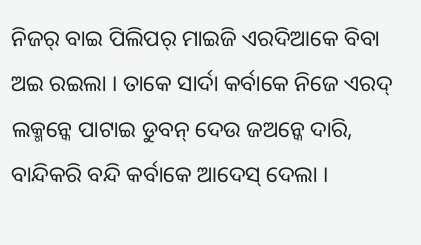ନିଜର୍ ବାଇ ପିଲିପର୍ ମାଇଜି ଏରଦିଆକେ ବିବା ଅଇ ରଇଲା । ତାକେ ସାର୍ଦା କର୍ବାକେ ନିଜେ ଏରଦ୍ ଲକ୍ମନ୍କେ ପାଟାଇ ଡୁବନ୍ ଦେଉ ଜଅନ୍କେ ଦାରି, ବାନ୍ଦିକରି ବନ୍ଦି କର୍ବାକେ ଆଦେସ୍ ଦେଲା ।